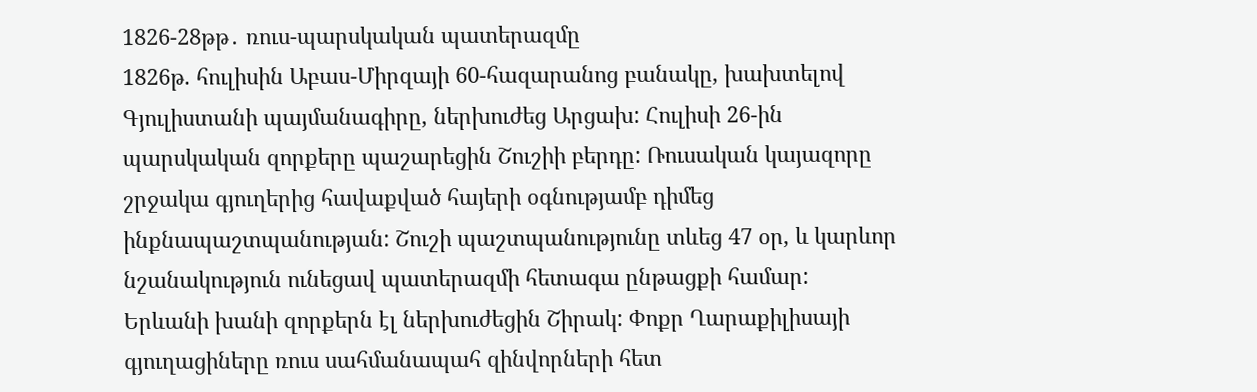1826-28թթ․ ռուս-պարսկական պատերազմը
1826թ. հուլիսին Աբաս-Միրզայի 60-հազարանոց բանակը, խախտելով Գյուլիստանի պայմանագիրը, ներխուժեց Արցախ: Հուլիսի 26-ին պարսկական զորքերը պաշարեցին Շուշիի բերդը: Ռուսական կայազորը շրջակա գյուղերից հավաքված հայերի օգնությամբ դիմեց ինքնապաշտպանության: Շուշի պաշտպանությունը տևեց 47 օր, և կարևոր նշանակություն ունեցավ պատերազմի հետագա ընթացքի համար: Երևանի խանի զորքերն էլ ներխուժեցին Շիրակ: Փոքր Ղարաքիլիսայի գյուղացիները ռուս սահմանապահ զինվորների հետ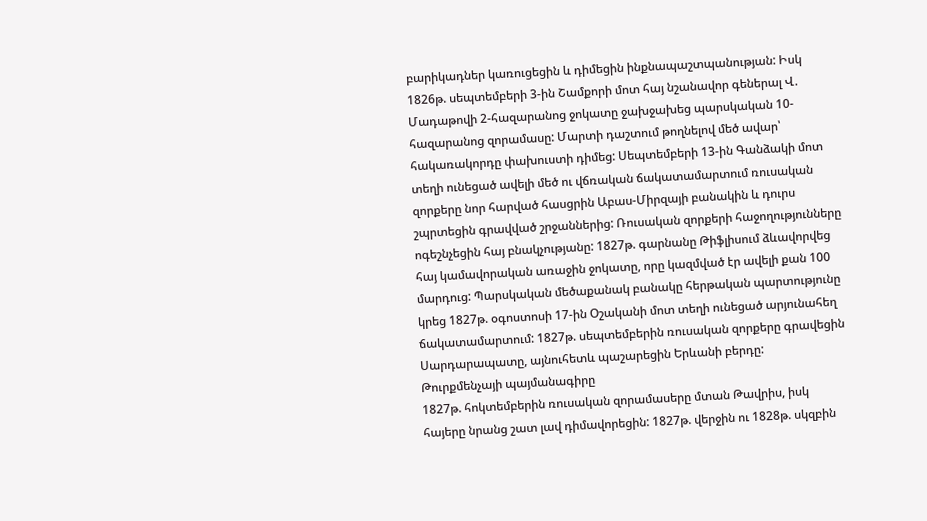բարիկադներ կառուցեցին և դիմեցին ինքնապաշտպանության: Իսկ 1826թ. սեպտեմբերի 3-ին Շամքորի մոտ հայ նշանավոր գեներալ Վ. Մադաթովի 2-հազարանոց ջոկատը ջախջախեց պարսկական 10-հազարանոց զորամասը: Մարտի դաշտում թողնելով մեծ ավար՝ հակառակորդը փախուստի դիմեց: Սեպտեմբերի 13-ին Գանձակի մոտ տեղի ունեցած ավելի մեծ ու վճռական ճակատամարտում ռուսական զորքերը նոր հարված հասցրին Աբաս-Միրզայի բանակին և դուրս շպրտեցին գրավված շրջաններից: Ռուսական զորքերի հաջողությունները ոգեշնչեցին հայ բնակչությանը: 1827թ. գարնանը Թիֆլիսում ձևավորվեց հայ կամավորական առաջին ջոկատը, որը կազմված էր ավելի քան 100 մարդուց: Պարսկական մեծաքանակ բանակը հերթական պարտությունը կրեց 1827թ. օգոստոսի 17-ին Օշականի մոտ տեղի ունեցած արյունահեղ ճակատամարտում: 1827թ. սեպտեմբերին ռուսական զորքերը գրավեցին Սարդարապատը, այնուհետև պաշարեցին Երևանի բերդը:
Թուրքմենչայի պայմանագիրը
1827թ. հոկտեմբերին ռուսական զորամասերը մտան Թավրիս, իսկ հայերը նրանց շատ լավ դիմավորեցին: 1827թ. վերջին ու 1828թ. սկզբին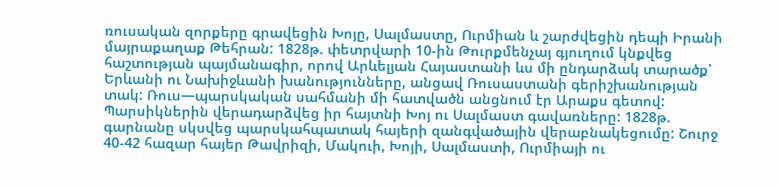ռուսական զորքերը գրավեցին Խոյը, Սալմաստը, Ուրմիան և շարժվեցին դեպի Իրանի մայրաքաղաք Թեհրան: 1828թ. փետրվարի 10-ին Թուրքմենչայ գյուղում կնքվեց հաշտության պայմանագիր, որով Արևելյան Հայաստանի ևս մի ընդարձակ տարածք՝ Երևանի ու Նախիջևանի խանությունները, անցավ Ռուսաստանի գերիշխանության տակ: Ռուս—պարսկական սահմանի մի հատվածն անցնում էր Արաքս գետով: Պարսիկներին վերադարձվեց իր հայտնի Խոյ ու Սալմաստ գավառները: 1828թ. գարնանը սկսվեց պարսկահպատակ հայերի զանգվածային վերաբնակեցումը: Շուրջ 40-42 հազար հայեր Թավրիզի, Մակուի, Խոյի, Սալմաստի, Ուրմիայի ու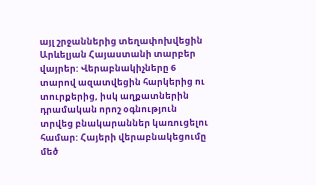այլ շրջաններից տեղափոխվեցին Արևելյան Հայաստանի տարբեր վայրեր: Վերաբնակիչները 6 տարով ազատվեցին հարկերից ու տուրքերից, իսկ աղքատներին դրամական որոշ օգնություն տրվեց բնակարաններ կառուցելու համար: Հայերի վերաբնակեցումը մեծ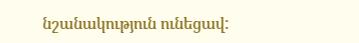նշանակություն ունեցավ: